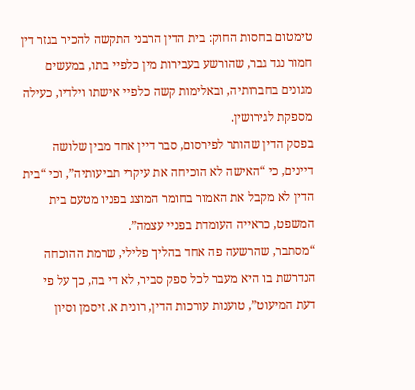טימטום בחסות החוק: בית הדין הרבני התקשה להכיר בגזר דין חמור נגד גבר, שהורשע בעבירות מין כלפיי בתו, במעשים מגונים בחברותיה, ובאלימות קשה כלפיי אישתו וילדיו, כעילה מספקת לגירושין.
בפסק הדין שהותר לפירסום, סבר דיין אחד מבין שלושה דיינים, כי “האישה לא הוכיחה את עיקרי תביעותיה”, וכי “בית הדין לא מקבל את האמור בחומר המוצג בפניו מטעם בית המשפט, כראייה העומדת בפניי עצמה”.
“מסתבר, שהרשעה פה אחד בהליך פלילי, שרמת ההוכחה הנדרשת בו היא מעבר לכל ספק סביר, לא די בה, כך על פי דעת המיעוט”, טוענות עורכות הדין, רונית א. זיסמן וסיון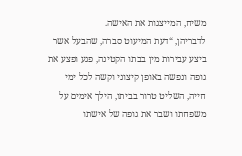משיח, המייצגות את האישה.
לדבריהן, “דעת המיעוט סברה, שהבעל אשר ביצע עבירות מין בבתו הקטינה, פגע ופצע את גופה ונפשה באופן קיצוני וקשה לכל ימי חייה, השליט טרור בביתו, הילך אימים על משפחתו ושבר את גופה של אישתו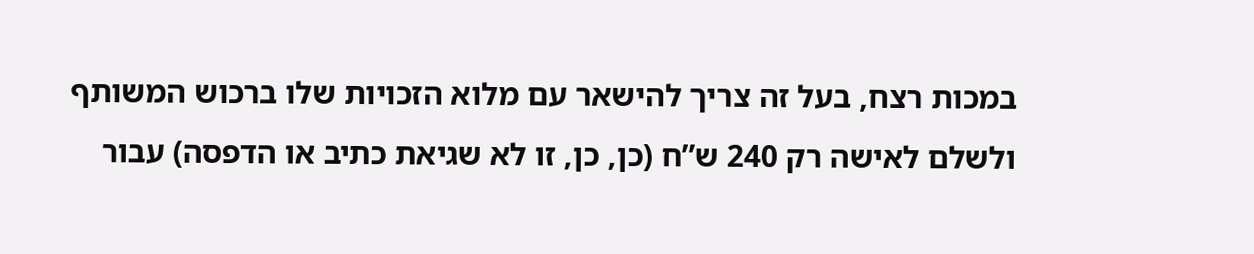במכות רצח, בעל זה צריך להישאר עם מלוא הזכויות שלו ברכוש המשותף ולשלם לאישה רק 240 ש”ח (כן, כן, זו לא שגיאת כתיב או הדפסה) עבור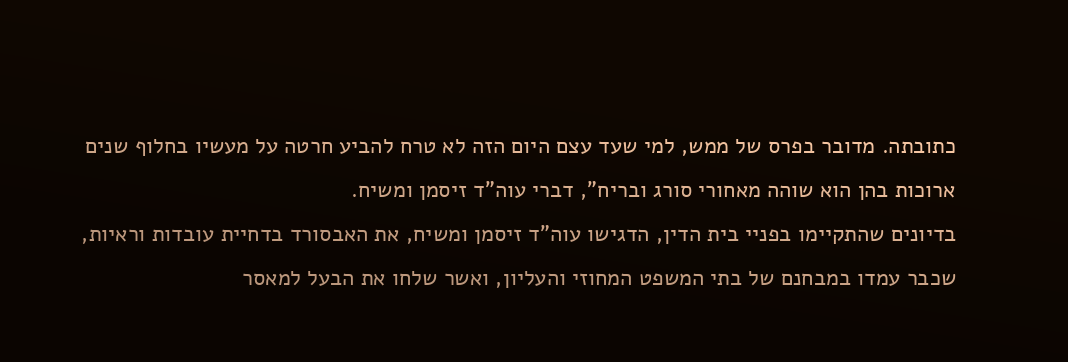כתובתה. מדובר בפרס של ממש, למי שעד עצם היום הזה לא טרח להביע חרטה על מעשיו בחלוף שנים ארוכות בהן הוא שוהה מאחורי סורג ובריח”, דברי עוה”ד זיסמן ומשיח.
בדיונים שהתקיימו בפניי בית הדין, הדגישו עוה”ד זיסמן ומשיח, את האבסורד בדחיית עובדות וראיות, שכבר עמדו במבחנם של בתי המשפט המחוזי והעליון, ואשר שלחו את הבעל למאסר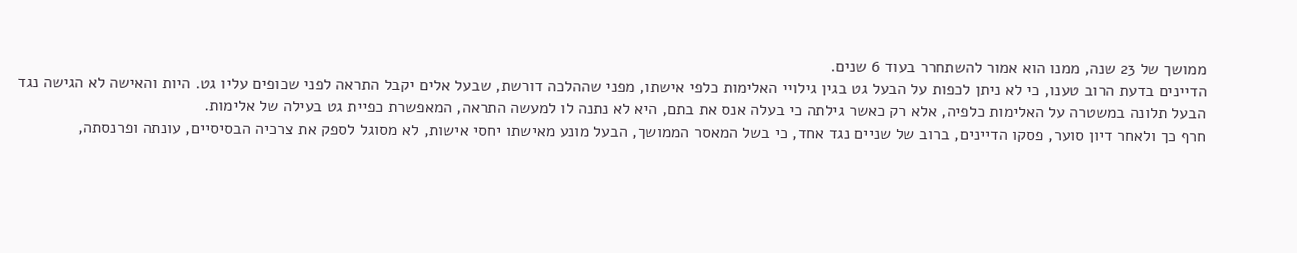ממושך של 23 שנה, ממנו הוא אמור להשתחרר בעוד 6 שנים.
הדיינים בדעת הרוב טענו, כי לא ניתן לכפות על הבעל גט בגין גילויי האלימות כלפי אישתו, מפני שההלכה דורשת, שבעל אלים יקבל התראה לפני שכופים עליו גט. היות והאישה לא הגישה נגד הבעל תלונה במשטרה על האלימות כלפיה, אלא רק כאשר גילתה כי בעלה אנס את בתם, היא לא נתנה לו למעשה התראה, המאפשרת כפיית גט בעילה של אלימות.
חרף כך ולאחר דיון סוער, פסקו הדיינים, ברוב של שניים נגד אחד, כי בשל המאסר הממושך, הבעל מונע מאישתו יחסי אישות, לא מסוגל לספק את צרכיה הבסיסיים, עונתה ופרנסתה,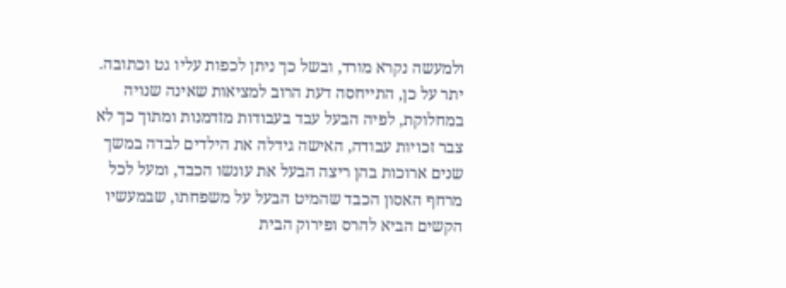ולמעשה נקרא מורד, ובשל כך ניתן לכפות עליו גט וכתובה.
יתר על כן, התייחסה דעת הרוב למציאות שאינה שנויה במחלוקת, לפיה הבעל עבד בעבודות מזדמנות ומתוך כך לא צבר זכויות עבודה, האישה גידלה את הילדים לבדה במשך שנים ארוכות בהן ריצה הבעל את עונשו הכבד, ומעל לכל מרחף האסון הכבד שהמיט הבעל על משפחתו, שבמעשיו הקשים הביא להרס ופירוק הבית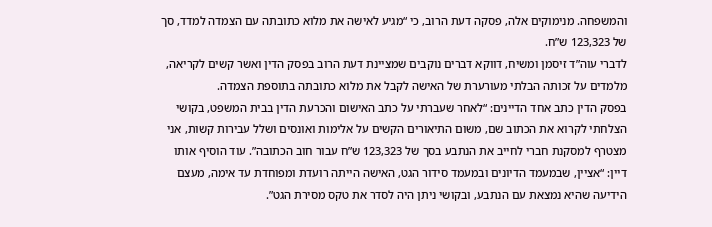והמשפחה. מנימוקים אלה, פסקה דעת הרוב, כי “מגיע לאישה את מלוא כתובתה עם הצמדה למדד, סך של 123,323 ש”ח.
לדברי עוה”ד זיסמן ומשיח, דווקא דברים נוקבים שמציינת דעת הרוב בפסק הדין ואשר קשים לקריאה, מלמדים על זכותה הבלתי מעורערת של האישה לקבל את מלוא כתובתה בתוספת הצמדה.
בפסק הדין כתב אחד הדיינים: “לאחר שעברתי על כתב האישום והכרעת הדין בבית המשפט, בקושי הצלחתי לקרוא את הכתוב שם, משום התיאורים הקשים על אלימות ואונסים ושלל עבירות קשות, אני מצטרף למסקנת חברי לחייב את הנתבע בסך של 123,323 ש”ח עבור חוב הכתובה”. עוד הוסיף אותו דיין: “אציין, שבמעמד הדיונים ובמעמד סידור הגט, האישה הייתה רועדת ומפוחדת עד אימה, מעצם הידיעה שהיא נמצאת עם הנתבע, ובקושי ניתן היה לסדר את טקס מסירת הגט”.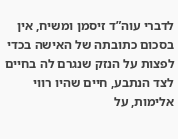לדברי עוה”ד זיסמן ומשיח, אין בסכום כתובתה של האישה בכדי לפצות על הנזק שנגרם לה בחיים לצד הנתבע, חיים שהיו רווי אלימות, על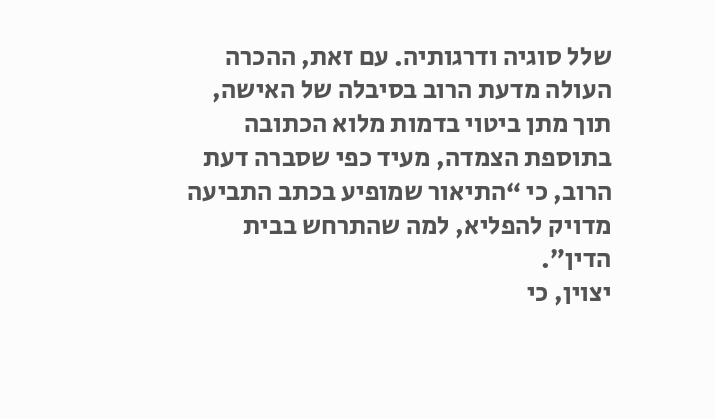שלל סוגיה ודרגותיה. עם זאת, ההכרה העולה מדעת הרוב בסיבלה של האישה, תוך מתן ביטוי בדמות מלוא הכתובה בתוספת הצמדה, מעיד כפי שסברה דעת הרוב, כי “התיאור שמופיע בכתב התביעה מדויק להפליא, למה שהתרחש בבית הדין”.
יצוין, כי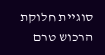סוגיית חלוקת הרכוש טרם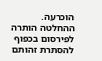הוכרעה. ההחלטה הותרה לפירסום בכפוף להסתרת זהותם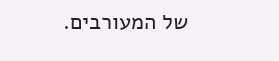של המעורבים.